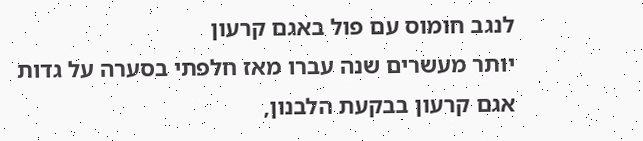לנגב חומוס עם פול באגם קרעון
יותר מעשרים שנה עברו מאז חלפתי בסערה על גדות אגם קרעון בבקעת הלבנון,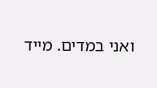ואני במדים. מייד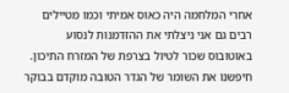אחרי המלחמה היה כאוס אמיתי וכמו מטיילים רבים גם אני ניצלתי את ההזדמנות לנסוע באוטובוס שכור לטיול בצרפת של המזרח התיכון. חיפשנו את השומר של הגדר הטובה מוקדם בבוקר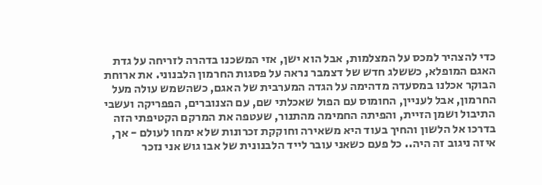כדי להצהיר למכס על המצלמות, אבל הוא ישן, אזי המשכנו בדהרה לזריחה על גדת האגם המופלא, כששלג חדש של דצמבר נראה על פסגות החרמון הלבנוני. את ארוחת הבוקר אכלנו במסעדה מדהימה על הגדה המערבית של האגם, כשהשמש עולה מעל החרמון, אבל לעניין, החומוס עם הפול שאכלתי שם, עם הצנוברים, הפפריקה ועשבי התיבול ושמן הזיית, והפיתה החמימה מהתנור, שעטפה את המרקם הקטיפתי הזה בדרכו אל הלשון והחיך בעוד היא משאירה וחוקקת זכרונות שלא ימחו לעולם - אך, איזה ניגוב זה היה.. כל פעם כשאני עובר לייד הלבנונית של אבו גוש אני נזכר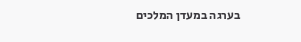בערגה במעדן המלכים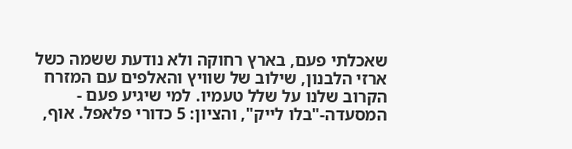שאכלתי פעם, בארץ רחוקה ולא נודעת ששמה כשל ארזי הלבנון, שילוב של שוויץ והאלפים עם המזרח הקרוב שלנו על שלל טעמיו. למי שיגיע פעם - המסעדה-"בלו לייק", והציון: 5 כדורי פלאפל. אוף,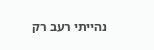נהייתי רעב רק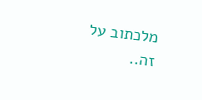מלכתוב על זה..